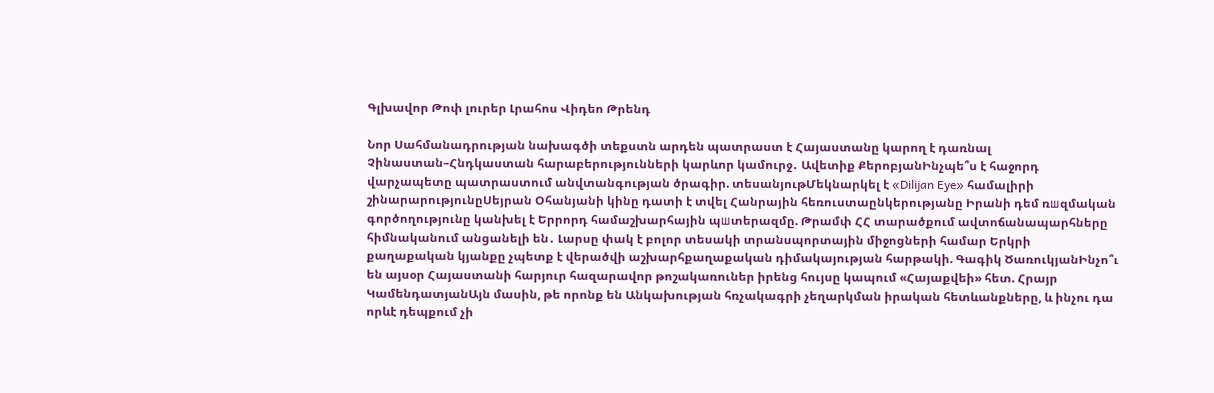Գլխավոր Թոփ լուրեր Լրահոս Վիդեո Թրենդ

Նոր Սահմանադրության նախագծի տեքստն արդեն պատրաստ է Հայաստանը կարող է դառնալ Չինաստան–Հնդկաստան հարաբերությունների կարևոր կամուրջ․ Ավետիք ՔերոբյանԻնչպե՞ս է հաջորդ վարչապետը պատրաստում անվտանգության ծրագիր. տեսանյութՄեկնարկել է «Dilijan Eye» համալիրի շինարարությունըՍեյրան Օհանյանի կինը դատի է տվել Հանրային հեռուստաընկերությանը Իրանի դեմ ռшզմական գործողությունը կանխել է Երրորդ համաշխարհային պшտերազմը. Թրամփ ՀՀ տարածքում ավտոճանապարհները հիմնականում անցանելի են․ Լարսը փակ է բոլոր տեսակի տրանսպորտային միջոցների համար Երկրի քաղաքական կյանքը չպետք է վերածվի աշխարհքաղաքական դիմակայության հարթակի. Գագիկ ԾառուկյանԻնչո՞ւ են այսօր Հայաստանի հարյուր հազարավոր թոշակառուներ իրենց հույսը կապում «Հայաքվեի» հետ. Հրայր ԿամենդատյանԱյն մասին, թե որոնք են Անկախության հռչակագրի չեղարկման իրական հետևանքները, և ինչու դա որևէ դեպքում չի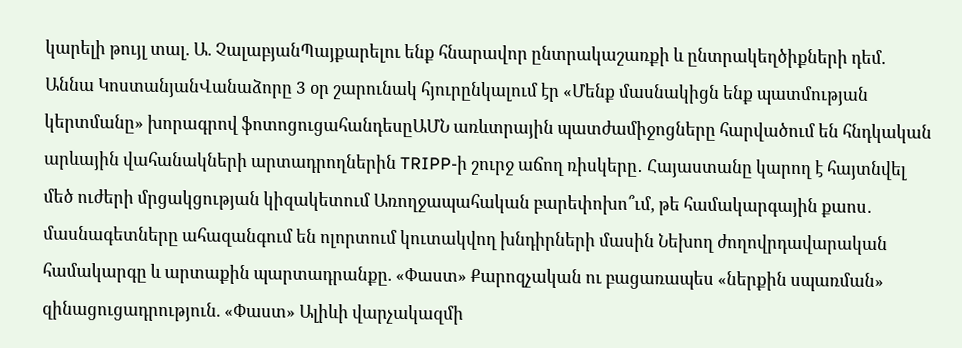կարելի թույլ տալ. Ա. ՉալաբյանՊայքարելու ենք հնարավոր ընտրակաշառքի և ընտրակեղծիքների դեմ. Աննա ԿոստանյանՎանաձորը 3 օր շարունակ հյուրընկալում էր «Մենք մասնակիցն ենք պատմության կերտմանը» խորագրով ֆոտոցուցահանդեսըԱՄՆ առևտրային պատժամիջոցները հարվածում են հնդկական արևային վահանակների արտադրողներին TRIPP-ի շուրջ աճող ռիսկերը․ Հայաստանը կարող է հայտնվել մեծ ուժերի մրցակցության կիզակետում Առողջապահական բարեփոխո՞ւմ, թե համակարգային քաոս․ մասնագետները ահազանգում են ոլորտում կուտակվող խնդիրների մասին Նեխող ժողովրդավարական համակարգը և արտաքին պարտադրանքը. «Փաստ» Քարոզչական ու բացառապես «ներքին սպառման» զինացուցադրություն. «Փաստ» Ալիևի վարչակազմի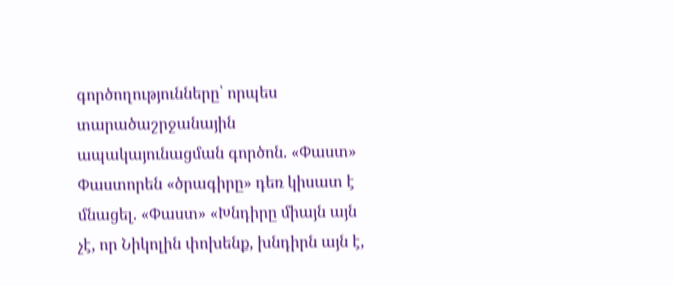գործողությունները՝ որպես տարածաշրջանային ապակայունացման գործոն. «Փաստ» Փաստորեն «ծրագիրը» դեռ կիսատ է մնացել. «Փաստ» «Խնդիրը միայն այն չէ, որ Նիկոլին փոխենք, խնդիրն այն է,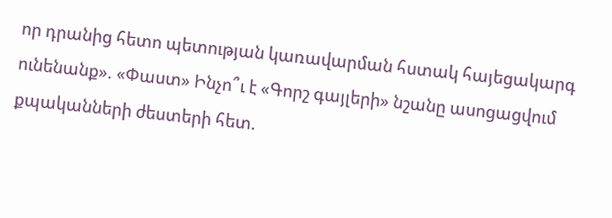որ դրանից հետո պետության կառավարման հստակ հայեցակարգ ունենանք». «Փաստ» Ինչո՞ւ է «Գորշ գայլերի» նշանը ասոցացվում քպականների ժեստերի հետ.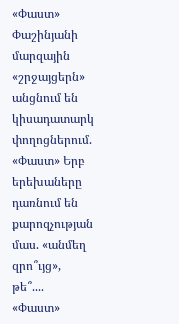«Փաստ» Փաշինյանի մարզային «շրջայցերն» անցնում են կիսադատարկ փողոցներում. «Փաստ» Երբ երեխաները դառնում են քարոզչության մաս. «անմեղ զրո՞ւյց», թե՞.... «Փաստ»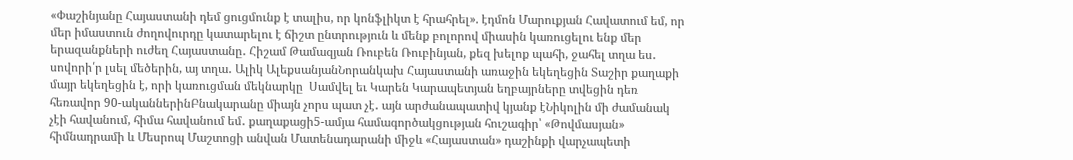«Փաշինյանը Հայաստանի դեմ ցուցմունք է տալիս, որ կոնֆլիկտ է հրահրել». էդմոն Մարուքյան Հավատում եմ, որ մեր իմաստուն ժողովուրդը կատարելու է ճիշտ ընտրություն և մենք բոլորով միասին կառուցելու ենք մեր երազանքների ուժեղ Հայաստանը․ Հիշամ Թամազյան Ռուբեն Ռուբինյան, քեզ խելոք պահի, ջահել տղա ես․ սովորի՛ր լսել մեծերին, այ տղա․ Ալիկ ԱլեքսանյանՆորանկախ Հայաստանի առաջին եկեղեցին Տաշիր քաղաքի մայր եկեղեցին է, որի կառուցման մեկնարկը  Սամվել եւ Կարեն Կարապետյան եղբայրները տվեցին դեռ հեռավոր 90-ականներինԲնակարանը միայն չորս պատ չէ․ այն արժանապատիվ կյանք էՆիկոլին մի ժամանակ չէի հավանում, հիմա հավանում եմ․ քաղաքացի5-ամյա համագործակցության հուշագիր՝ «Թովմասյան» հիմնադրամի և Մեսրոպ Մաշտոցի անվան Մատենադարանի միջև «Հայաստան» դաշինքի վարչապետի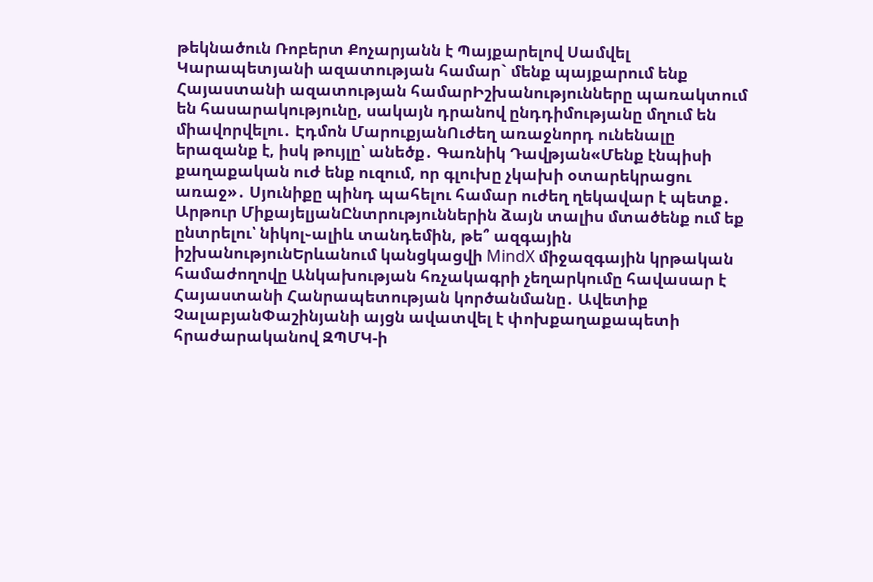թեկնածուն Ռոբերտ Քոչարյանն է Պայքարելով Սամվել Կարապետյանի ազատության համար` մենք պայքարում ենք Հայաստանի ազատության համարԻշխանությունները պառակտում են հասարակությունը, սակայն դրանով ընդդիմությանը մղում են միավորվելու․ Էդմոն ՄարուքյանՈւժեղ առաջնորդ ունենալը երազանք է, իսկ թույլը՝ անեծք․ Գառնիկ Դավթյան«Մենք էնպիսի քաղաքական ուժ ենք ուզում, որ գլուխը չկախի օտարեկրացու առաջ»․ Սյունիքը պինդ պահելու համար ուժեղ ղեկավար է պետք․ Արթուր ՄիքայելյանԸնտրություններին ձայն տալիս մտածենք ում եք ընտրելու՝ նիկոլ֊ալիև տանդեմին, թե՞ ազգային իշխանությունԵրևանում կանցկացվի MindX միջազգային կրթական համաժողովը Անկախության հռչակագրի չեղարկումը հավասար է Հայաստանի Հանրապետության կործանմանը․ Ավետիք ՉալաբյանՓաշինյանի այցն ավատվել է փոխքաղաքապետի հրաժարականով ԶՊՄԿ-ի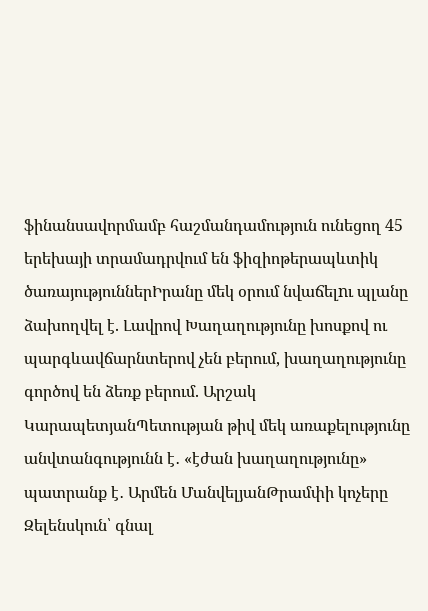ֆինանսավորմամբ հաշմանդամություն ունեցող 45 երեխայի տրամադրվում են ֆիզիոթերապևտիկ ծառայություններԻրանը մեկ օրում նվաճելnւ պլանը ձախողվել է. Լավրով Խաղաղությունը խոսքով ու պարգևավճարնտերով չեն բերում, խաղաղությունը գործով են ձեռք բերում. Արշակ ԿարապետյանՊետության թիվ մեկ առաքելությունը անվտանգությունն է․ «էժան խաղաղությունը» պատրանք է․ Արմեն ՄանվելյանԹրամփի կոչերը Զելենսկուն՝ գնալ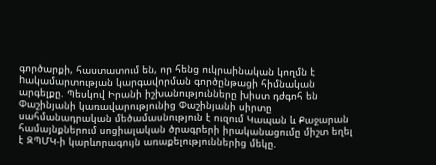գործարքի, հաստատում են, որ հենց ուկրաինական կողմն է hակամարտության կարգավորման գործընթացի հիմնական արգելքը. Պեսկով Իրանի իշխանությունները խիստ դժգոհ են Փաշինյանի կառավարությունից Փաշինյանի սիրտը սահմանադրական մեծամասնություն է ուզում Կապան և Քաջարան համայնքներում սոցիալական ծրագրերի իրականացումը միշտ եղել է ԶՊՄԿ-ի կարևորագույն առաքելություններից մեկը.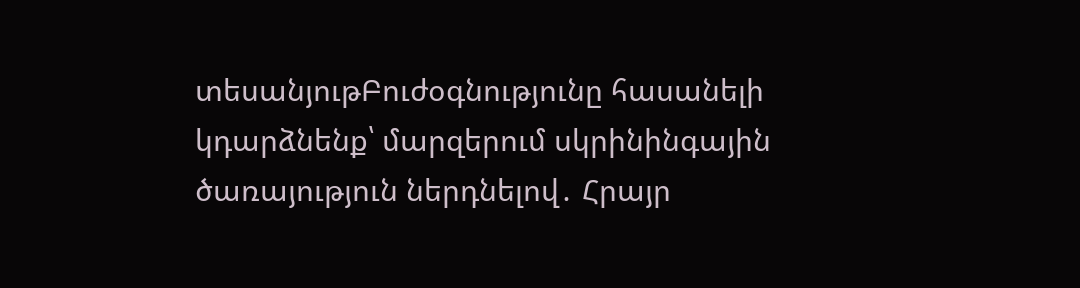տեսանյութԲուժօգնությունը հասանելի կդարձնենք՝ մարզերում սկրինինգային ծառայություն ներդնելով․ Հրայր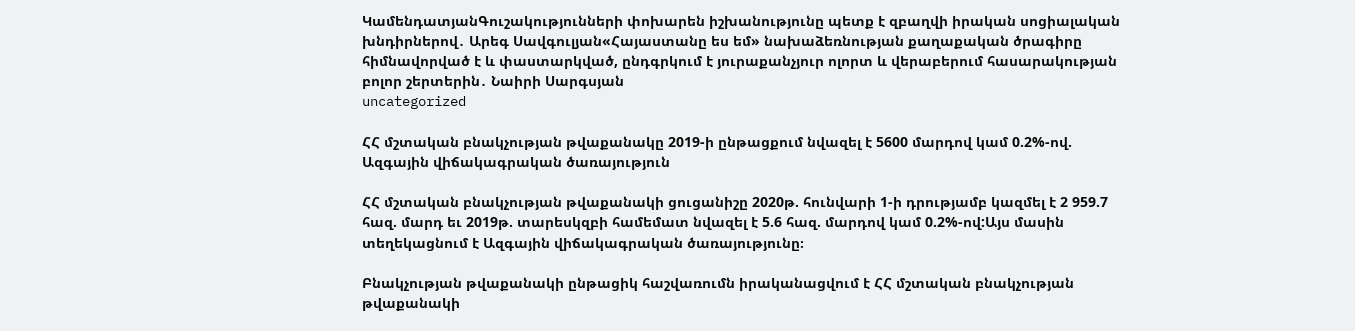ԿամենդատյանԳուշակությունների փոխարեն իշխանությունը պետք է զբաղվի իրական սոցիալական խնդիրներով․ Արեգ Սավգուլյան«Հայաստանը ես եմ» նախաձեռնության քաղաքական ծրագիրը հիմնավորված է և փաստարկված, ընդգրկում է յուրաքանչյուր ոլորտ և վերաբերում հասարակության բոլոր շերտերին․ Նաիրի Սարգսյան
uncategorized

ՀՀ մշտական բնակչության թվաքանակը 2019-ի ընթացքում նվազել է 5600 մարդով կամ 0.2%-ով. Ազգային վիճակագրական ծառայություն

ՀՀ մշտական բնակչության թվաքանակի ցուցանիշը 2020թ. հունվարի 1-ի դրությամբ կազմել է 2 959.7 հազ. մարդ եւ 2019թ. տարեսկզբի համեմատ նվազել է 5.6 հազ. մարդով կամ 0.2%-ով:Այս մասին տեղեկացնում է Ազգային վիճակագրական ծառայությունը։

Բնակչության թվաքանակի ընթացիկ հաշվառումն իրականացվում է ՀՀ մշտական բնակչության թվաքանակի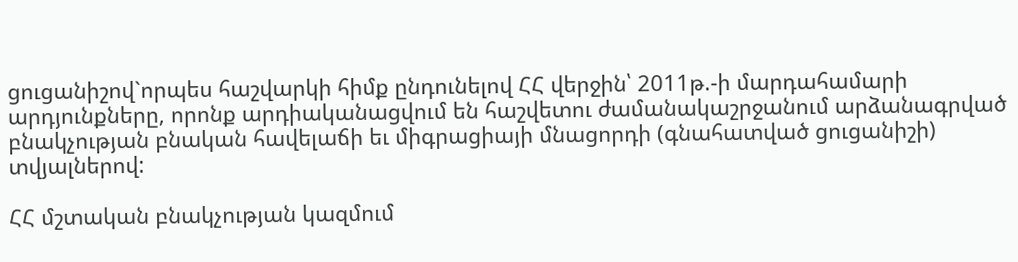ցուցանիշով`որպես հաշվարկի հիմք ընդունելով ՀՀ վերջին՝ 2011թ.-ի մարդահամարի արդյունքները, որոնք արդիականացվում են հաշվետու ժամանակաշրջանում արձանագրված բնակչության բնական հավելաճի եւ միգրացիայի մնացորդի (գնահատված ցուցանիշի) տվյալներով:

ՀՀ մշտական բնակչության կազմում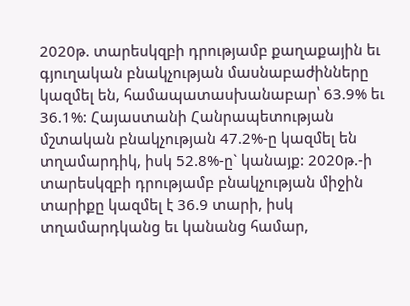2020թ. տարեսկզբի դրությամբ քաղաքային եւ գյուղական բնակչության մասնաբաժինները կազմել են, համապատասխանաբար՝ 63.9% եւ 36.1%: Հայաստանի Հանրապետության մշտական բնակչության 47.2%-ը կազմել են տղամարդիկ, իսկ 52.8%-ը` կանայք: 2020թ.-ի տարեսկզբի դրությամբ բնակչության միջին տարիքը կազմել է 36.9 տարի, իսկ տղամարդկանց եւ կանանց համար,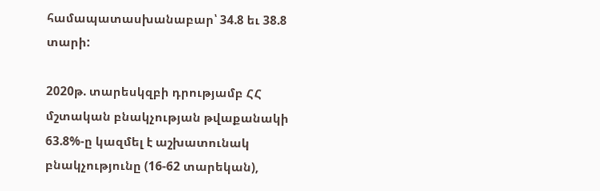համապատասխանաբար՝ 34.8 եւ 38.8 տարի:

2020թ. տարեսկզբի դրությամբ ՀՀ մշտական բնակչության թվաքանակի 63.8%-ը կազմել է աշխատունակ բնակչությունը (16-62 տարեկան),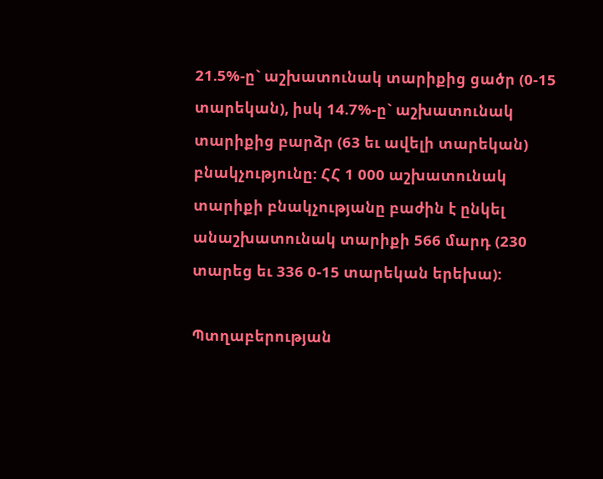21.5%-ը` աշխատունակ տարիքից ցածր (0-15 տարեկան), իսկ 14.7%-ը` աշխատունակ տարիքից բարձր (63 եւ ավելի տարեկան) բնակչությունը: ՀՀ 1 000 աշխատունակ տարիքի բնակչությանը բաժին է ընկել անաշխատունակ տարիքի 566 մարդ (230 տարեց եւ 336 0-15 տարեկան երեխա):

Պտղաբերության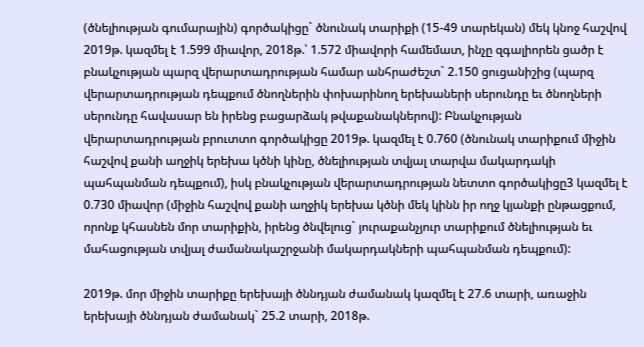(ծնելիության գումարային) գործակիցը` ծնունակ տարիքի (15-49 տարեկան) մեկ կնոջ հաշվով 2019թ. կազմել է 1.599 միավոր, 2018թ.՝ 1.572 միավորի համեմատ, ինչը զգալիորեն ցածր է բնակչության պարզ վերարտադրության համար անհրաժեշտ` 2.150 ցուցանիշից (պարզ վերարտադրության դեպքում ծնողներին փոխարինող երեխաների սերունդը եւ ծնողների սերունդը հավասար են իրենց բացարձակ թվաքանակներով): Բնակչության վերարտադրության բրուտտո գործակիցը 2019թ. կազմել է 0.760 (ծնունակ տարիքում միջին հաշվով քանի աղջիկ երեխա կծնի կինը, ծնելիության տվյալ տարվա մակարդակի պահպանման դեպքում), իսկ բնակչության վերարտադրության նետտո գործակիցը3 կազմել է 0.730 միավոր (միջին հաշվով քանի աղջիկ երեխա կծնի մեկ կինն իր ողջ կյանքի ընթացքում, որոնք կհասնեն մոր տարիքին, իրենց ծնվելուց` յուրաքանչյուր տարիքում ծնելիության եւ մահացության տվյալ ժամանակաշրջանի մակարդակների պահպանման դեպքում):

2019թ. մոր միջին տարիքը երեխայի ծննդյան ժամանակ կազմել է 27.6 տարի, առաջին երեխայի ծննդյան ժամանակ` 25.2 տարի, 2018թ.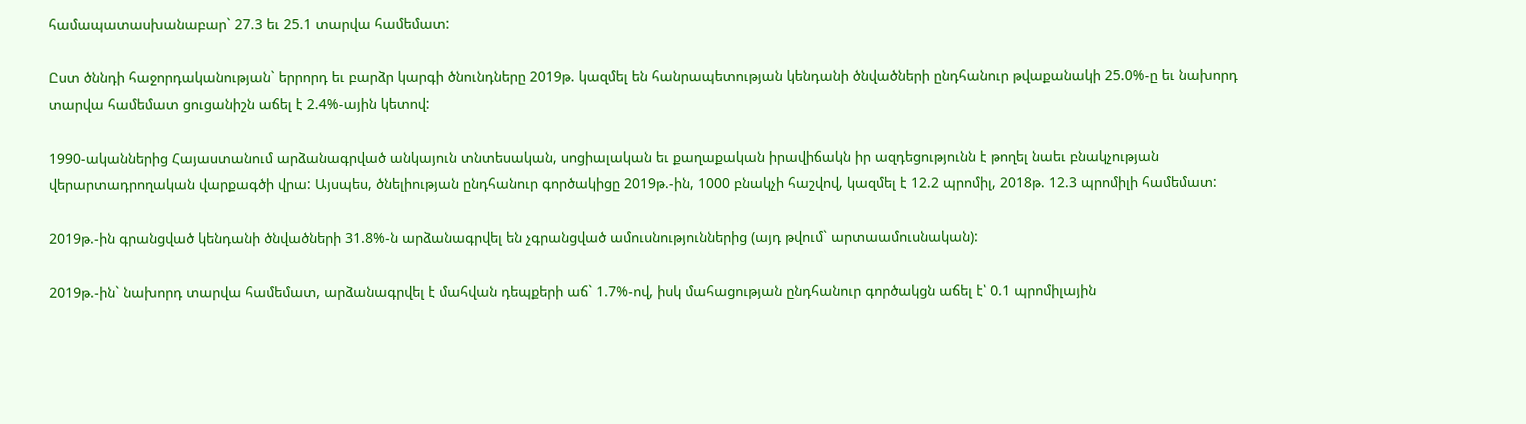համապատասխանաբար` 27.3 եւ 25.1 տարվա համեմատ:

Ըստ ծննդի հաջորդականության` երրորդ եւ բարձր կարգի ծնունդները 2019թ. կազմել են հանրապետության կենդանի ծնվածների ընդհանուր թվաքանակի 25.0%-ը եւ նախորդ տարվա համեմատ ցուցանիշն աճել է 2.4%-ային կետով:

1990-ականներից Հայաստանում արձանագրված անկայուն տնտեսական, սոցիալական եւ քաղաքական իրավիճակն իր ազդեցությունն է թողել նաեւ բնակչության վերարտադրողական վարքագծի վրա: Այսպես, ծնելիության ընդհանուր գործակիցը 2019թ.-ին, 1000 բնակչի հաշվով, կազմել է 12.2 պրոմիլ, 2018թ. 12.3 պրոմիլի համեմատ:

2019թ.-ին գրանցված կենդանի ծնվածների 31.8%-ն արձանագրվել են չգրանցված ամուսնություններից (այդ թվում` արտաամուսնական):

2019թ.-ին` նախորդ տարվա համեմատ, արձանագրվել է մահվան դեպքերի աճ` 1.7%-ով, իսկ մահացության ընդհանուր գործակցն աճել է՝ 0.1 պրոմիլային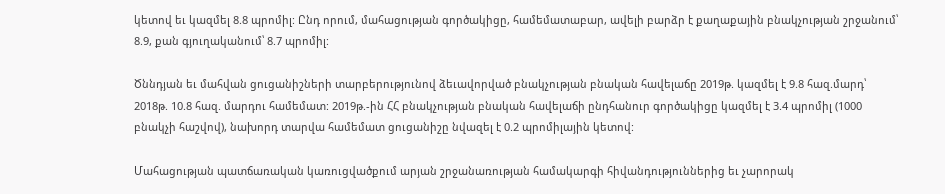կետով եւ կազմել 8.8 պրոմիլ: Ընդ որում, մահացության գործակիցը, համեմատաբար, ավելի բարձր է քաղաքային բնակչության շրջանում՝ 8.9, քան գյուղականում՝ 8.7 պրոմիլ:

Ծննդյան եւ մահվան ցուցանիշների տարբերությունով ձեւավորված բնակչության բնական հավելաճը 2019թ. կազմել է 9.8 հազ.մարդ՝ 2018թ. 10.8 հազ. մարդու համեմատ: 2019թ.-ին ՀՀ բնակչության բնական հավելաճի ընդհանուր գործակիցը կազմել է 3.4 պրոմիլ (1000 բնակչի հաշվով), նախորդ տարվա համեմատ ցուցանիշը նվազել է 0.2 պրոմիլային կետով:

Մահացության պատճառական կառուցվածքում արյան շրջանառության համակարգի հիվանդություններից եւ չարորակ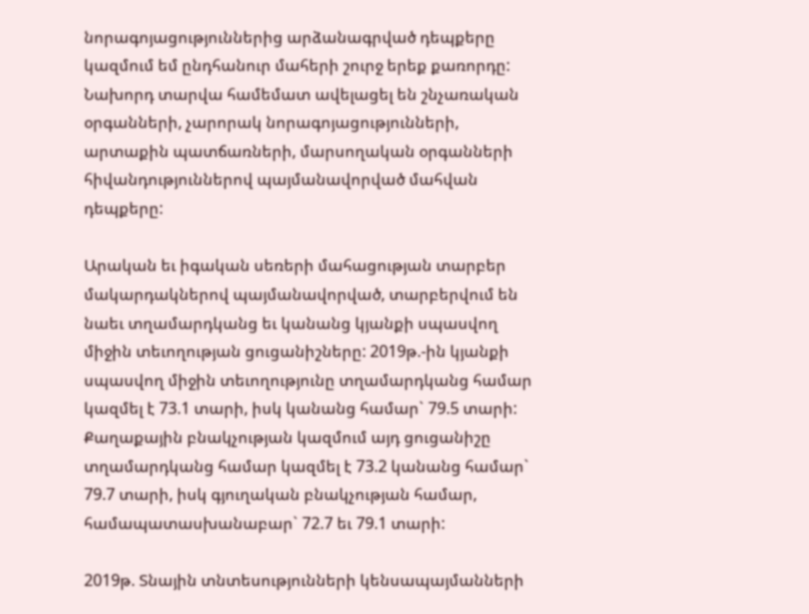նորագոյացություններից արձանագրված դեպքերը կազմում եմ ընդհանուր մահերի շուրջ երեք քառորդը: Նախորդ տարվա համեմատ ավելացել են շնչառական օրգանների, չարորակ նորագոյացությունների, արտաքին պատճառների, մարսողական օրգանների հիվանդություններով պայմանավորված մահվան դեպքերը:

Արական եւ իգական սեռերի մահացության տարբեր մակարդակներով պայմանավորված, տարբերվում են նաեւ տղամարդկանց եւ կանանց կյանքի սպասվող միջին տեւողության ցուցանիշները: 2019թ.-ին կյանքի սպասվող միջին տեւողությունը տղամարդկանց համար կազմել է 73.1 տարի, իսկ կանանց համար` 79.5 տարի: Քաղաքային բնակչության կազմում այդ ցուցանիշը տղամարդկանց համար կազմել է 73.2 կանանց համար` 79.7 տարի, իսկ գյուղական բնակչության համար, համապատասխանաբար` 72.7 եւ 79.1 տարի:

2019թ. Տնային տնտեսությունների կենսապայմանների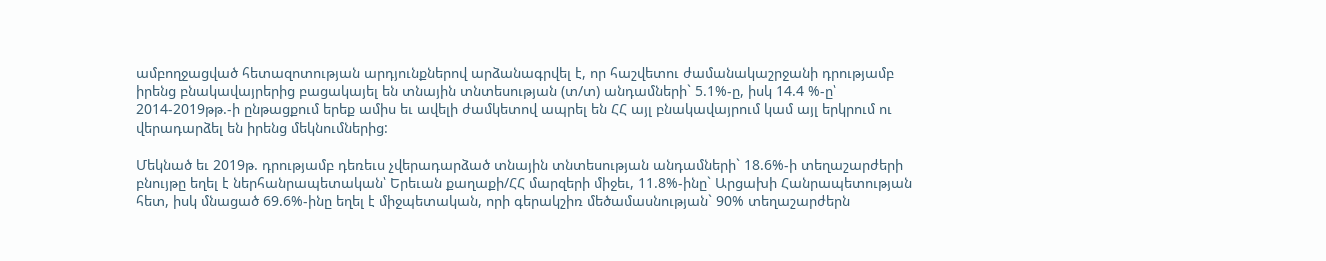ամբողջացված հետազոտության արդյունքներով արձանագրվել է, որ հաշվետու ժամանակաշրջանի դրությամբ իրենց բնակավայրերից բացակայել են տնային տնտեսության (տ/տ) անդամների` 5.1%-ը, իսկ 14.4 %-ը՝ 2014-2019թթ.-ի ընթացքում երեք ամիս եւ ավելի ժամկետով ապրել են ՀՀ այլ բնակավայրում կամ այլ երկրում ու վերադարձել են իրենց մեկնումներից:

Մեկնած եւ 2019թ. դրությամբ դեռեւս չվերադարձած տնային տնտեսության անդամների` 18.6%-ի տեղաշարժերի բնույթը եղել է ներհանրապետական՝ Երեւան քաղաքի/ՀՀ մարզերի միջեւ, 11.8%-ինը` Արցախի Հանրապետության հետ, իսկ մնացած 69.6%-ինը եղել է միջպետական, որի գերակշիռ մեծամասնության` 90% տեղաշարժերն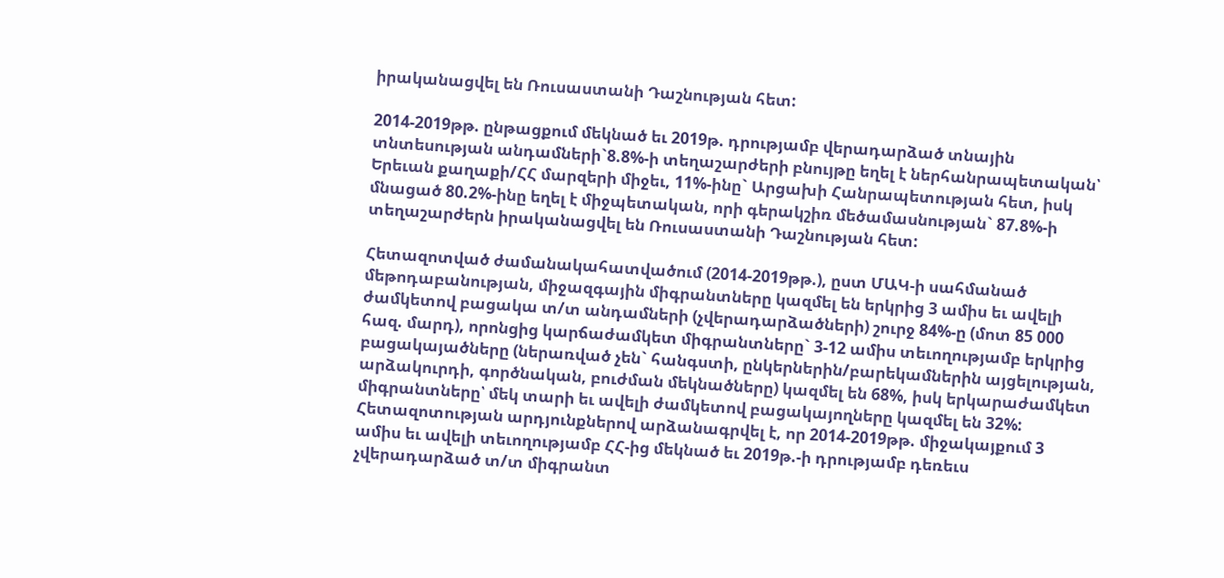իրականացվել են Ռուսաստանի Դաշնության հետ:

2014-2019թթ. ընթացքում մեկնած եւ 2019թ. դրությամբ վերադարձած տնային տնտեսության անդամների`8.8%-ի տեղաշարժերի բնույթը եղել է ներհանրապետական՝ Երեւան քաղաքի/ՀՀ մարզերի միջեւ, 11%-ինը` Արցախի Հանրապետության հետ, իսկ մնացած 80.2%-ինը եղել է միջպետական, որի գերակշիռ մեծամասնության` 87.8%-ի տեղաշարժերն իրականացվել են Ռուսաստանի Դաշնության հետ:

Հետազոտված ժամանակահատվածում (2014-2019թթ.), ըստ ՄԱԿ-ի սահմանած մեթոդաբանության, միջազգային միգրանտները կազմել են երկրից 3 ամիս եւ ավելի ժամկետով բացակա տ/տ անդամների (չվերադարձածների) շուրջ 84%-ը (մոտ 85 000 հազ. մարդ), որոնցից կարճաժամկետ միգրանտները` 3-12 ամիս տեւողությամբ երկրից բացակայածները (ներառված չեն` հանգստի, ընկերներին/բարեկամներին այցելության, արձակուրդի, գործնական, բուժման մեկնածները) կազմել են 68%, իսկ երկարաժամկետ միգրանտները՝ մեկ տարի եւ ավելի ժամկետով բացակայողները կազմել են 32%: Հետազոտության արդյունքներով արձանագրվել է, որ 2014-2019թթ. միջակայքում 3 ամիս եւ ավելի տեւողությամբ ՀՀ-ից մեկնած եւ 2019թ.-ի դրությամբ դեռեւս չվերադարձած տ/տ միգրանտ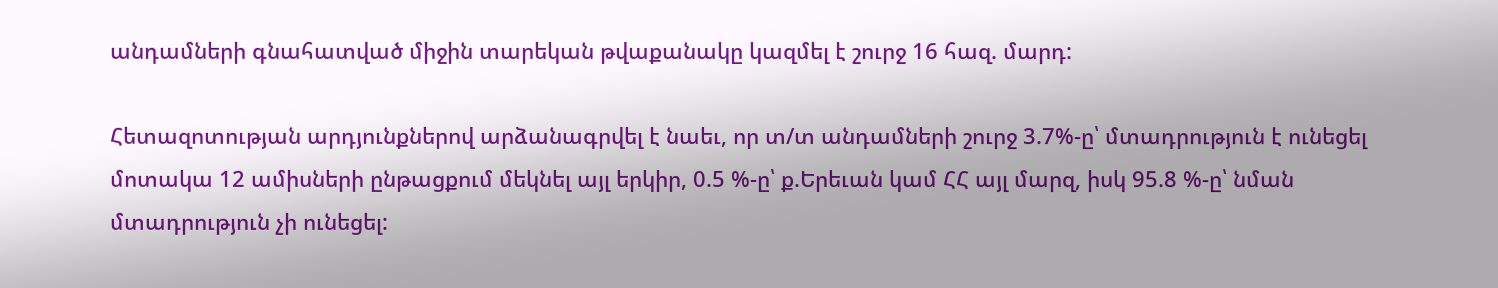անդամների գնահատված միջին տարեկան թվաքանակը կազմել է շուրջ 16 հազ. մարդ:

Հետազոտության արդյունքներով արձանագրվել է նաեւ, որ տ/տ անդամների շուրջ 3.7%-ը՝ մտադրություն է ունեցել մոտակա 12 ամիսների ընթացքում մեկնել այլ երկիր, 0.5 %-ը՝ ք.Երեւան կամ ՀՀ այլ մարզ, իսկ 95.8 %-ը՝ նման մտադրություն չի ունեցել: